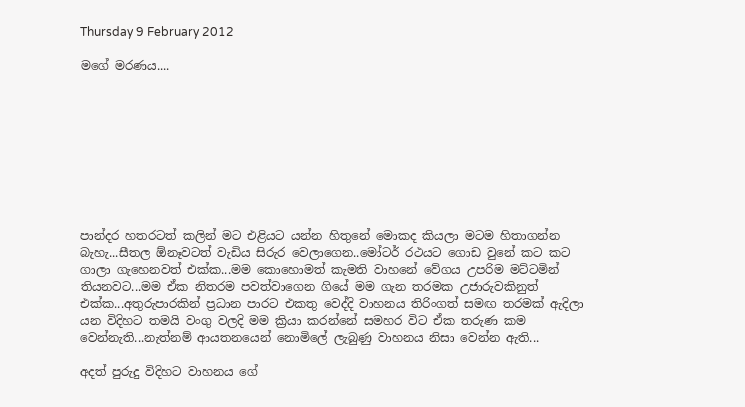Thursday 9 February 2012

මගේ මරණය....









පාන්දර හතරටත් කලින් මට එළියට යන්න හිතුනේ මොකද කියලා මටම හිතාගන්න බැහැ...සීතල ඕනෑවටත් වැඩිය සිරුර වෙලාගෙන..මෝටර් රථයට ගොඩ වුනේ කට කට ගාලා ගැහෙනවත් එක්ක...මම කොහොමත් කැමති වාහනේ වේගය උපරිම මට්ටමින් තියනවට...මම ඒක නිතරම පවත්වාගෙන ගියේ මම ගැන තරමක උජාරුවකිනුත් එක්ක...අතුරුපාරකින් ප්‍රධාන පාරට එකතු වෙද්දි වාහනය තිරිංගත් සමඟ තරමක් ඇදිලා යන විදිහට තමයි වංගු වලදි මම ක්‍රියා කරන්නේ සමහර විට ඒක තරුණ කම වෙන්නැති...නැත්නම් ආයතනයෙන් නොමිලේ ලැබුණු වාහනය නිසා වෙන්න ඇති...

අදත් පුරුදු විදිහට වාහනය ගේ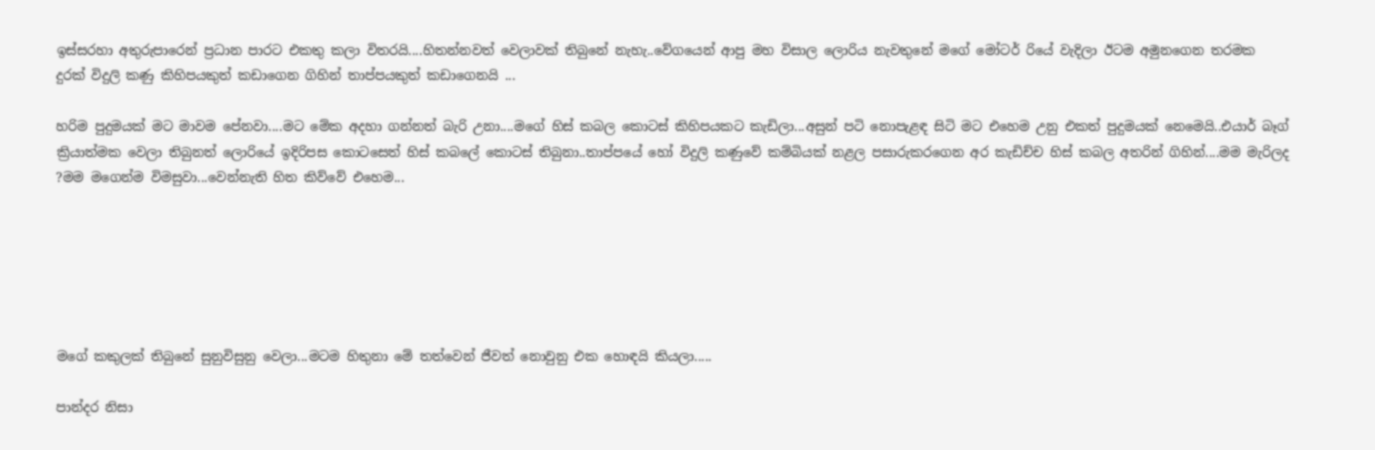ඉස්සරහා අතුරුපාරෙන් ප්‍රධාන පාරට එකතු කලා විතරයි....හිතන්නවත් වෙලාවක් තිබුනේ නැහැ..වේගයෙන් ආපු මහ විසාල ලොරිය නැවතුනේ මගේ මෝටර් රියේ වැදිලා ඊටම අමුනගෙන තරමක දුරක් විදුලි කණු කිහිපයකුත් කඩාගෙන ගිහින් තාප්පයකුත් කඩාගෙනයි ...

හරිම පුදුමයක් මට මාවම පේනවා....මට මේක අදහා ගන්නත් බැරි උනා....මගේ හිස් කබල කොටස් කිහිපයකට කැඩිලා...අසුන් පටි නොපැළඳ සිටි මට එහෙම උනු එකත් පුදුමයක් නෙමෙයි..එයාර් බෑග් ක්‍රියාත්මක වෙලා තිබුනත් ලොරියේ ඉදිරිපස කොටසෙත් හිස් කබලේ කොටස් තිබුනා..තාප්පයේ හෝ විදුලි කණුවේ කම්බියක් නළල පසාරුකරගෙන අර කැඩිච්ච හිස් කබල අතරින් ගිහින්....මම මැරිලද ?මම මගෙන්ම විමසුවා...වෙන්නැති හිත කිව්වේ එහෙම...






මගේ කකුලක් තිබුනේ සුනුවිසුනු වෙලා...මටම හිතුනා මේ තත්වෙන් ජීවත් නොවුනු එක හොඳයි කියලා.....

පාන්දර නිසා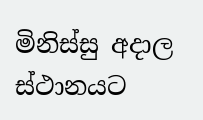මිනිස්සු අදාල ස්ථානයට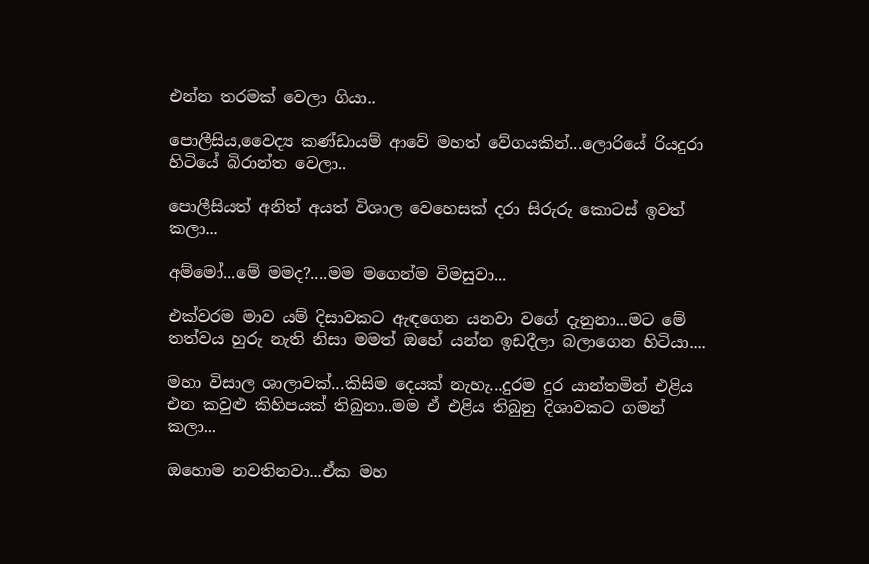එන්න තරමක් වෙලා ගියා..

පොලීසිය,වෛද්‍ය කණ්ඩායම් ආවේ මහත් වේගයකින්...ලොරියේ රියදුරා හිටියේ බිරාන්ත වෙලා..

පොලීසියත් අනිත් අයත් විශාල වෙහෙසක් දරා සිරුරු කොටස් ඉවත් කලා...

අම්මෝ...මේ මමද?....මම මගෙන්ම විමසුවා...

එක්වරම මාව යම් දිසාවකට ඇඳගෙන යනවා වගේ දැනුනා...මට මේ තත්වය හුරු නැති නිසා මමත් ඔහේ යන්න ඉඩදීලා බලාගෙන හිටියා....

මහා විසාල ශාලාවක්...කිසිම දෙයක් නැහැ...දුරම දුර යාන්තමින් එළිය එන කවුළු කිහිපයක් තිබුනා..මම ඒ එළිය තිබුනු දිශාවකට ගමන් කලා...

ඔහොම නවතිනවා...ඒක මහ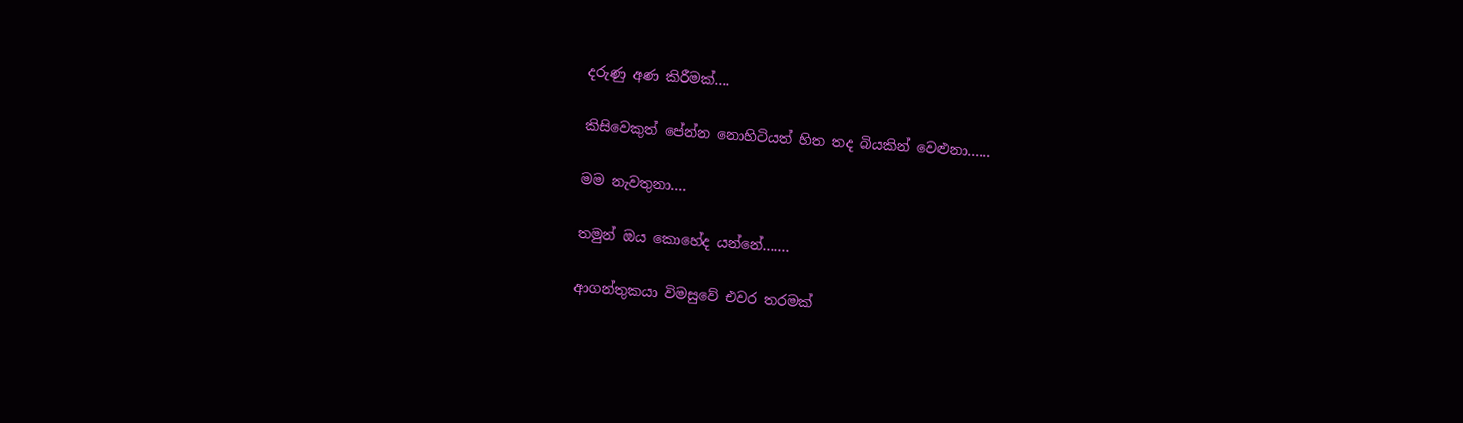දරුණු අණ කිරීමක්....

කිසිවෙකුත් පේන්න නොහිටියත් හිත තද බියකින් වෙළුනා......

මම නැවතුනා....

තමුන් ඔය කොහේද යන්නේ.......

ආගන්තුකයා විමසුවේ එවර තරමක්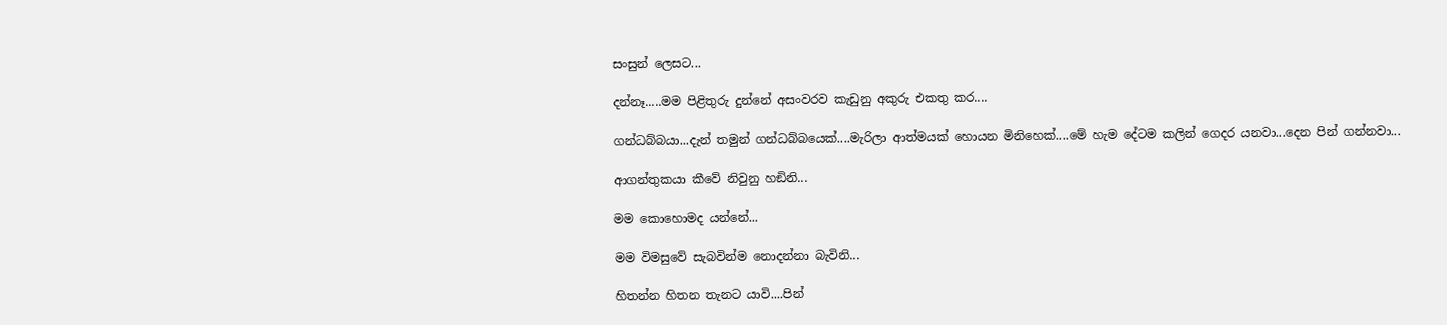සංසුන් ලෙසට...

දන්නෑ.....මම පිළිතුරු දුන්නේ අසංවරව කැඩුනු අකුරු එකතු කර....

ගන්ධබ්බයා...දැන් තමුන් ගන්ධබ්බයෙක්....මැරිලා ආත්මයක් හොයන මිනිහෙක්....මේ හැම දේටම කලින් ගෙදර යනවා...දෙන පින් ගන්නවා...

ආගන්තුකයා කීවේ නිවුනු හඞිනි...

මම කොහොමද යන්නේ...

මම විමසුවේ සැබවින්ම නොදන්නා බැවිනි...

හිතන්න හිතන තැනට යාවි....පින්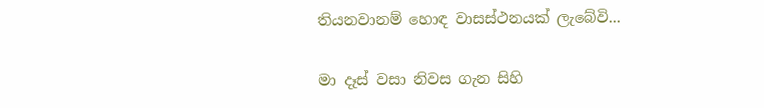තියනවානම් හොඳ වාසස්ථනයක් ලැබේවි...

මා දෑස් වසා නිවස ගැන සිහි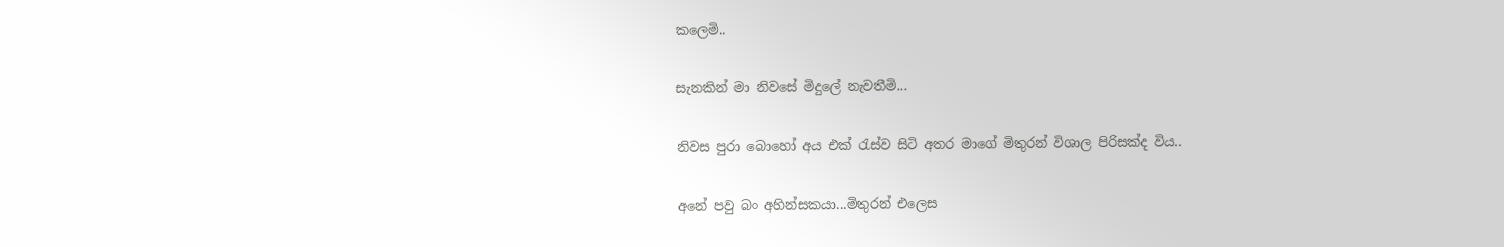කලෙමි..

සැනකින් මා නිවසේ මිදුලේ නැවතීමි...

නිවස පුරා බොහෝ අය එක් රැස්ව සිටි අතර මාගේ මිතුරන් විශාල පිරිසක්ද විය..

අනේ පවු බං අහින්සකයා...මිතුරන් එලෙස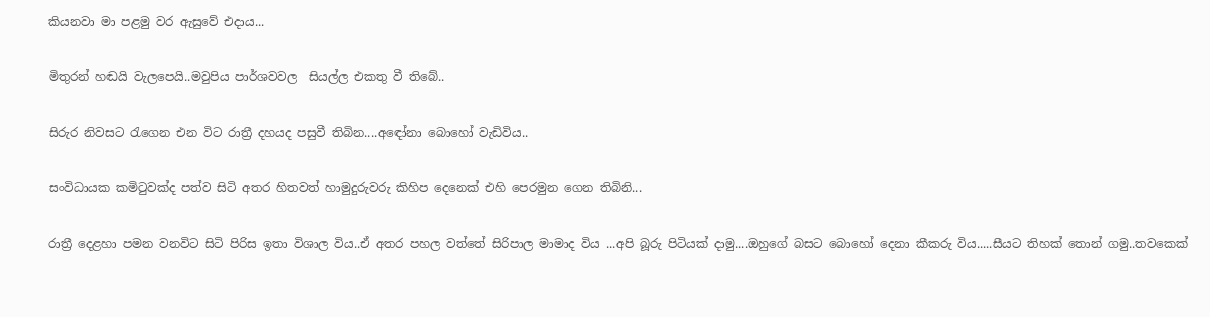කියනවා මා පළමු වර ඇසුවේ එදාය...

මිතුරන් හඬයි වැලපෙයි..මවුපිය පාර්ශවවල  සියල්ල එකතු වී තිබේ..

සිරුර නිවසට රැගෙන එන විට රාත්‍රී දහයද පසුවී තිබින....අඳෝනා බොහෝ වැඩිවිය..

සංවිධායක කමිටුවක්ද පත්ව සිටි අතර හිතවත් හාමුදුරුවරු කිහිප දෙනෙක් එහි පෙරමුන ගෙන තිබිනි...

රාත්‍රී දෙළහා පමන වනවිට සිටි පිරිස ඉතා විශාල විය..ඒ අතර පහල වත්තේ සිරිපාල මාමාද විය ...අපි බූරු පිටියක් දාමු....ඔහුගේ බසට බොහෝ දෙනා කීකරු විය.....සීයට තිහක් තොන් ගමු..තවකෙක්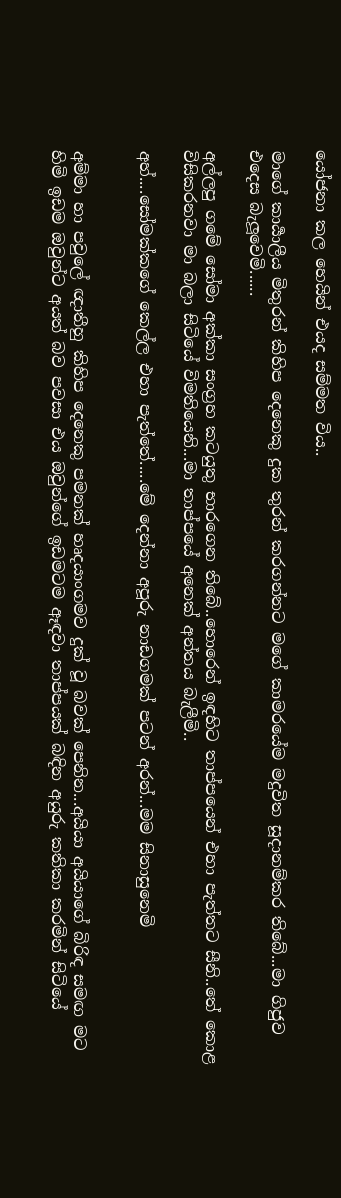යෝජනා කල හෙයින් එයද සම්මත විය..

මාගේ කාර්‍යාලීය මිතුරන් කිහිප දෙනෙකු දුක තුරන් කරගන්නට මගේ කාමරයේම මදුවිත සූදානම්කර තිබේ...මා ගිජුව එදෙස බැලූවෙමි......

අල්ලපු ගමේ සෝමා අක්කා සංග්‍රහ කටයුතු භාරගෙන තිබේ..හොරෙන් ඉඳහිට තාප්පයෙන් එහා පැත්තට සීනි..තේ කොළ විසිකරනවා මා බලා සිටියේ විමතියෙනි...මා තාප්පයේ අනෙක් අන්තය බැලීමි..

අහ්....සෝමක්කගේ කෙල්ල එහා පැත්තේ.....මේ දෙන්නා අපූරු නාඩගමක් පටන් අරන්...මම සිනාසුනෙමි


අම්මා හා පවුලේ ඥාතීහු කිහිප දෙනෙකු පමනක් හෘදයාංගමව දුක් වූ බවක් පෙනින...අයියා අයියාගේ බිරිඳ සමඟ මට හිමි ඉඩම ඔවුන්ට අයත් බව පවසා එය ඔවුන්ගේ ඉඩමටම ඈඳවා තාප්පයක් බඳින අයුරු කතිකා කරමින් සිටියේ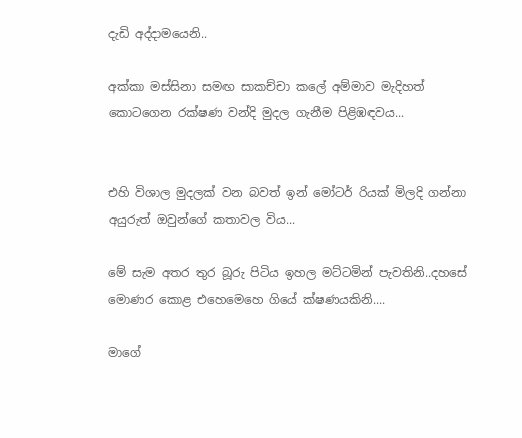දැඩි අද්දාමයෙනි..

අක්කා මස්සිනා සමඟ සාකච්චා කලේ අම්මාව මැදිහත් කොටගෙන රක්ෂණ වන්දි මුදල ගැනීම පිළිඹඳවය...


එහි විශාල මුදලක් වන බවත් ඉන් මෝටර් රියක් මිලදි ගන්නා අයුරුත් ඔවුන්ගේ කතාවල විය...

මේ සැම අතර තුර බූරු පිටිය ඉහල මට්ටමින් පැවතිනි..දහසේ මොණර කොළ එහෙමෙහෙ ගියේ ක්ෂණයකිනි....

මාගේ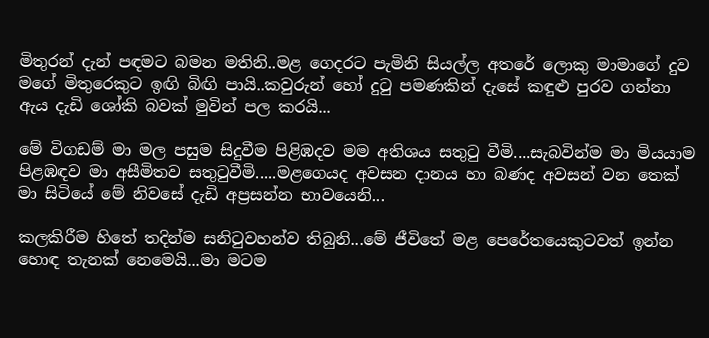මිතුරන් දැන් පඳමට බමන මතිනි..මළ ගෙදරට පැමිනි සියල්ල අතරේ ලොකු මාමාගේ දුව මගේ මිතුරෙකුට ඉඟි බිඟි පායි..කවුරුන් හෝ දුටු පමණකින් දැසේ කඳුළු පුරව ගන්නා ඇය දැඩි ශෝකි බවක් මුවින් පල කරයි...

මේ විගඩම් මා මල පසුම සිදුවීම පිළිඹදව මම අතිශය සතුටු වීමි....සැබවින්ම මා මියයාම පිළඹඳව මා අසීමිතව සතුටුවීමි.....මළගෙයද අවසන දානය හා බණද අවසන් වන තෙක් මා සිටියේ මේ නිවසේ දැඩි අප්‍රසන්න භාවයෙනි...

කලකිරීම හිතේ තදින්ම සනිටුවහන්ව තිබුනි...මේ ජීවිතේ මළ පෙරේතයෙකුටවත් ඉන්න හොඳ තැනක් නෙමෙයි...මා මටම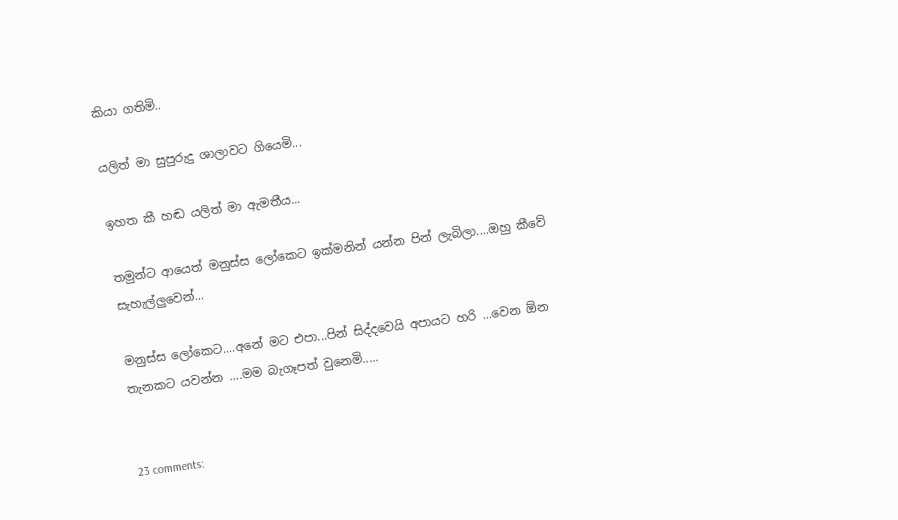කියා ගතිමි..

යලිත් මා සුපුරුදු ශාලාවට ගියෙමි...

ඉහත කී හඬ යලිත් මා ඇමතීය...

තමුන්ට ආයෙත් මනුස්ස ලෝකෙට ඉක්මනින් යන්න පින් ලැබිලා....ඔහු කීවේ සැහැල්ලුවෙන්...

මනුස්ස ලෝකෙට....අනේ මට එපා...පින් සිද්දවෙයි අපායට හරි ...වෙන ඕන තැනකට යවන්න ....මම බැගෑපත් වුනෙමි.....


23 comments: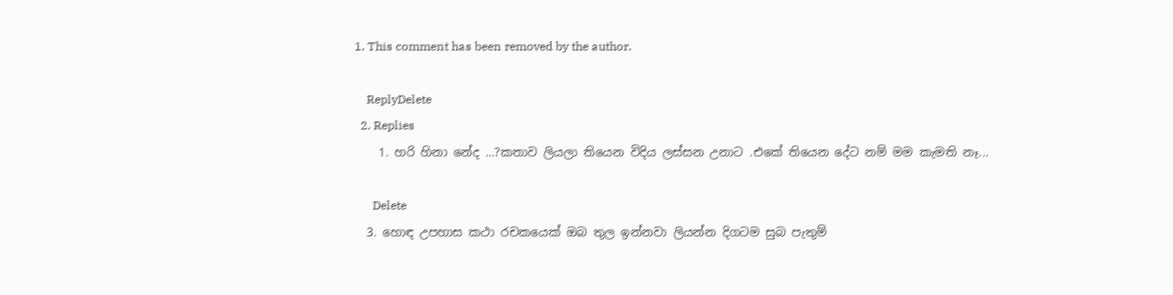1. This comment has been removed by the author.

    ReplyDelete
  2. Replies
    1. හරි හිනා නේද ...?කතාව ලියලා තියෙන විදිය ලස්සන උනාට .එකේ තියෙන දේට නම් මම කැමති නෑ...

      Delete
  3. හොඳ උපහාස කථා රචකයෙක් ඔබ තුල ඉන්නවා ලියන්න දිගටම සුබ පැතුම්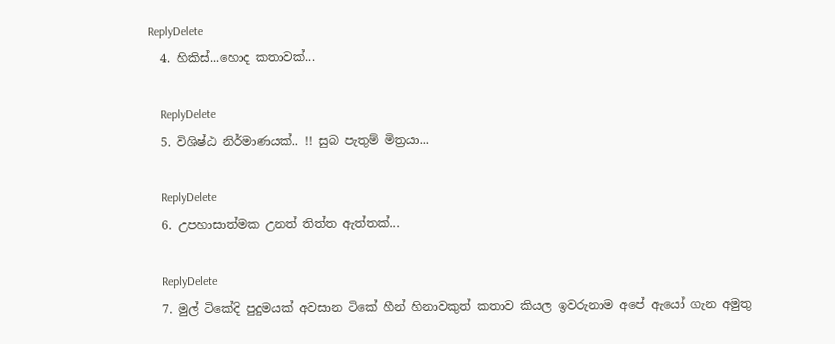ReplyDelete
  4. හිකිස්...හොද කතාවක්...

    ReplyDelete
  5. විශිෂ්ඨ නිර්මාණයක්.. !! සුබ පැතුම් මිත්‍රයා...

    ReplyDelete
  6. උපහාසාත්මක උනත් තිත්ත ඇත්තක්...

    ReplyDelete
  7. මුල් ටිකේදි පුදුමයක් අවසාන ටිකේ හීන් හිනාවකුත් කතාව කියල ඉවරුනාම අපේ ඇයෝ ගැන අමුතු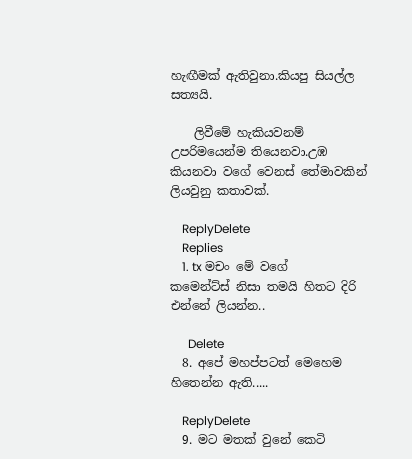හැඟීමක් ඇතිවුනා.කියපු සියල්ල සත්‍යයි.

    ලිවීමේ හැකියවනම් උපරිමයෙන්ම තියෙනවා.උඹ කියනවා වගේ වෙනස් තේමාවකින් ලියවුනු කතාවක්.

    ReplyDelete
    Replies
    1. tx මචං මේ වගේ කමෙන්ට්ස් නිසා තමයි හිතට දිරි එන්නේ ලියන්න..

      Delete
  8. අපේ මහප්පටත් මෙහෙම හිතෙන්න ඇති.....

    ReplyDelete
  9. මට මතක් වුනේ කෙටි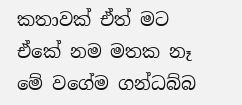කතාවක් ඒත් මට ඒකේ නම මතක නෑ මේ වගේම ගන්ධබ්බ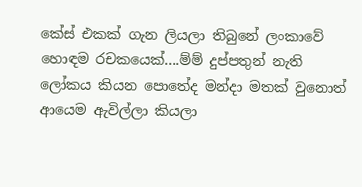කේස් එකක් ගැන ලියලා තිබුනේ ලංකාවේ හොඳම රචකයෙක්....ම්ම් දුප්පතුන් නැති ලෝකය කියන පොතේද මන්දා මතක් වුනොත් ආයෙම ඇවිල්ලා කියලා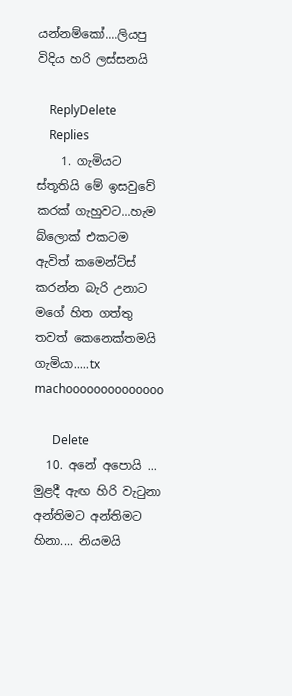යන්නම්කෝ....ලියපු විදිය හරි ලස්සනයි

    ReplyDelete
    Replies
    1. ගැමියට ස්තූතියි මේ ඉසවුවේ කරක් ගැහුවට...හැම බ්ලොක් එකටම ඇවිත් කමෙන්ට්ස් කරන්න බැරි උනාට මගේ හිත ගත්තු තවත් කෙනෙක්තමයි ගැමියා.....tx machoooooooooooooo

      Delete
  10. අනේ අපොයි ... මුළදී ඇඟ හිරි වැටුනා අන්තිමට අන්තිමට හිනා.... නියමයි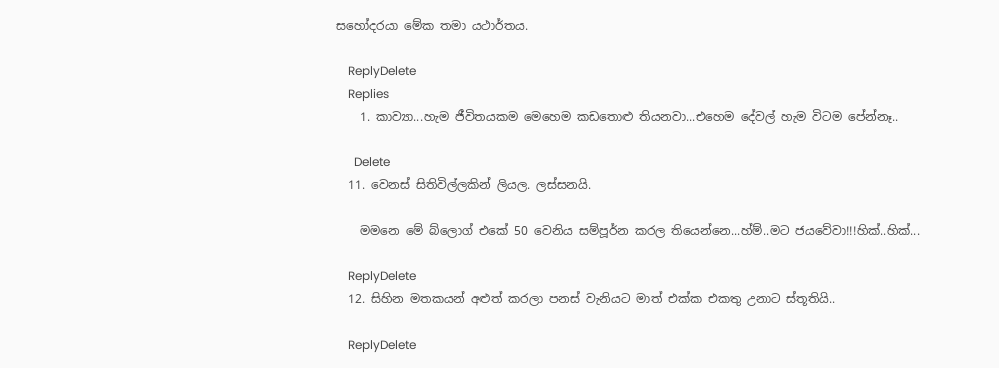සහෝදරයා මේක තමා යථාර්තය.

    ReplyDelete
    Replies
    1. කාව්‍යා...හැම ජීවිතයකම මෙහෙම කඩතොළු තියනවා...එහෙම දේවල් හැම විටම පේන්නෑ..

      Delete
  11. වෙනස් සිතිවිල්ලකින් ලියල. ලස්සනයි.

    මමනෙ මේ බ්ලොග් එකේ 50 වෙනිය සම්පූර්න කරල තියෙන්නෙ...හ්ම්..මට ජයවේවා!!!හික්..හික්...

    ReplyDelete
  12. සිහින මතකයන් අළුත් කරලා පනස් වැනියට මාත් එක්ක එකතු උනාට ස්තූතියි..

    ReplyDelete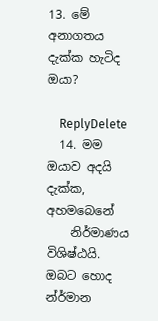13. මේ අනාගතය දැක්ක හැටිද ඔයා?

    ReplyDelete
  14. මම ඔයාව අදයි දැක්‍‍‍‍‍ක, අහම‍‍බෙනේ
    නිර්මාණය විශිෂ්ඨයි. ඔබට ‍හොද න්ර්මාන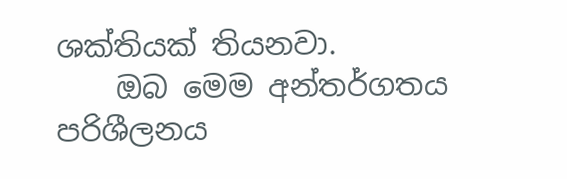ශක්තියක් තියනවා.
    ඔබ ‍මෙම අන්තර්ගතය පරිශීලනය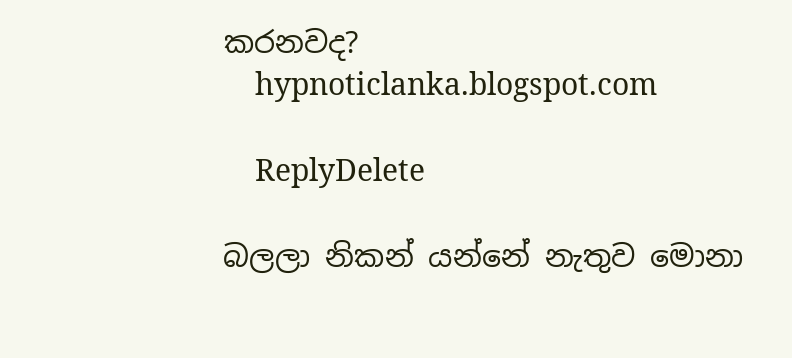කරනවද?
    hypnoticlanka.blogspot.com

    ReplyDelete

බලලා නිකන් යන්නේ නැතුව මොනා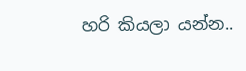හරි කියලා යන්න..